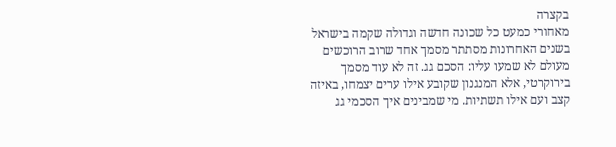בקצרה
מאחורי כמעט כל שכונה חדשה וגדולה שקמה בישראל בשנים האחרונות מסתתר מסמך אחד שרוב הרוכשים מעולם לא שמעו עליו: הסכם גג. זה לא עוד מסמך בירוקרטי, אלא המנגנון שקובע אילו ערים יצמחו, באיזה קצב ועם אילו תשתיות. מי שמבינים איך הסכמי גג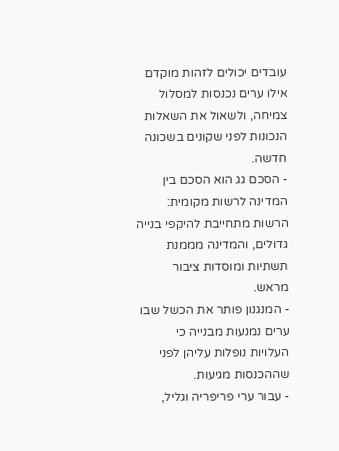עובדים יכולים לזהות מוקדם אילו ערים נכנסות למסלול צמיחה, ולשאול את השאלות הנכונות לפני שקונים בשכונה חדשה.
- הסכם גג הוא הסכם בין המדינה לרשות מקומית: הרשות מתחייבת להיקפי בנייה גדולים, והמדינה מממנת תשתיות ומוסדות ציבור מראש.
- המנגנון פותר את הכשל שבו ערים נמנעות מבנייה כי העלויות נופלות עליהן לפני שההכנסות מגיעות.
- עבור ערי פריפריה וגליל,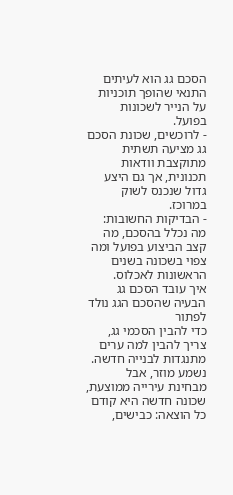הסכם גג הוא לעיתים התנאי שהופך תוכניות על הנייר לשכונות בפועל.
- לרוכשים, שכונת הסכם גג מציעה תשתית מתוקצבת וודאות תכנונית, אך גם היצע גדול שנכנס לשוק במרוכז.
- הבדיקות החשובות: מה נכלל בהסכם, מה קצב הביצוע בפועל ומה צפוי בשכונה בשנים הראשונות לאכלוס.
איך עובד הסכם גג
הבעיה שהסכם הגג נולד לפתור
כדי להבין הסכמי גג, צריך להבין למה ערים מתנגדות לבנייה חדשה. נשמע מוזר, אבל מבחינת עירייה ממוצעת, שכונה חדשה היא קודם כל הוצאה: כבישים,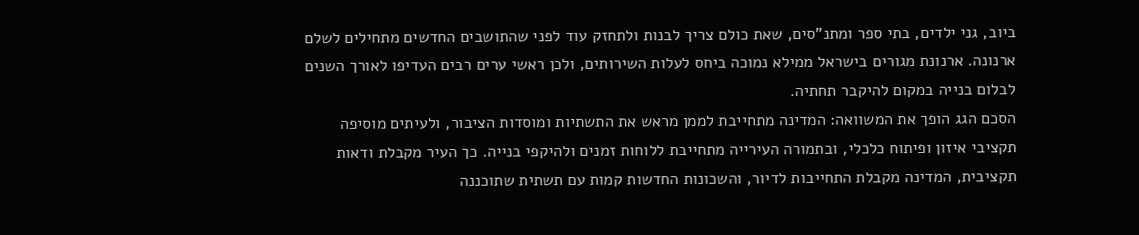ביוב, גני ילדים, בתי ספר ומתנ"סים, שאת כולם צריך לבנות ולתחזק עוד לפני שהתושבים החדשים מתחילים לשלם ארנונה. ארנונת מגורים בישראל ממילא נמוכה ביחס לעלות השירותים, ולכן ראשי ערים רבים העדיפו לאורך השנים לבלום בנייה במקום להיקבר תחתיה.
הסכם הגג הופך את המשוואה: המדינה מתחייבת לממן מראש את התשתיות ומוסדות הציבור, ולעיתים מוסיפה תקציבי איזון ופיתוח כלכלי, ובתמורה העירייה מתחייבת ללוחות זמנים ולהיקפי בנייה. כך העיר מקבלת ודאות תקציבית, המדינה מקבלת התחייבות לדיור, והשכונות החדשות קמות עם תשתית שתוכננה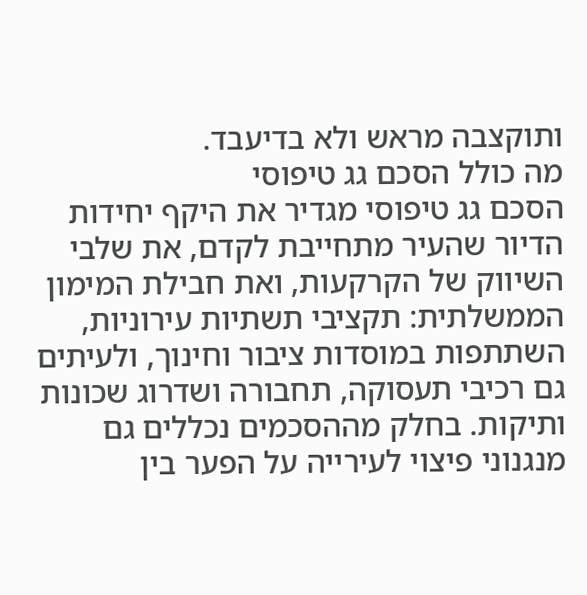ותוקצבה מראש ולא בדיעבד.
מה כולל הסכם גג טיפוסי
הסכם גג טיפוסי מגדיר את היקף יחידות הדיור שהעיר מתחייבת לקדם, את שלבי השיווק של הקרקעות, ואת חבילת המימון הממשלתית: תקציבי תשתיות עירוניות, השתתפות במוסדות ציבור וחינוך, ולעיתים גם רכיבי תעסוקה, תחבורה ושדרוג שכונות ותיקות. בחלק מההסכמים נכללים גם מנגנוני פיצוי לעירייה על הפער בין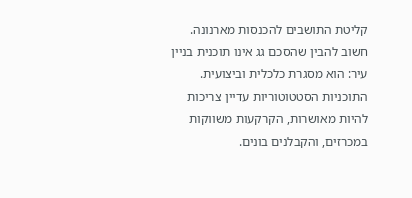קליטת התושבים להכנסות מארנונה.
חשוב להבין שהסכם גג אינו תוכנית בניין עיר: הוא מסגרת כלכלית וביצועית. התוכניות הסטטוטוריות עדיין צריכות להיות מאושרות, הקרקעות משווקות במכרזים, והקבלנים בונים.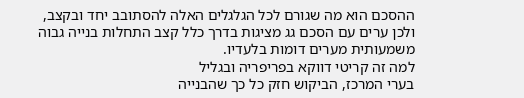ההסכם הוא מה שגורם לכל הגלגלים האלה להסתובב יחד ובקצב, ולכן ערים עם הסכם גג מציגות בדרך כלל קצב התחלות בנייה גבוה משמעותית מערים דומות בלעדיו.
למה זה קריטי דווקא בפריפריה ובגליל
בערי המרכז, הביקוש חזק כל כך שהבנייה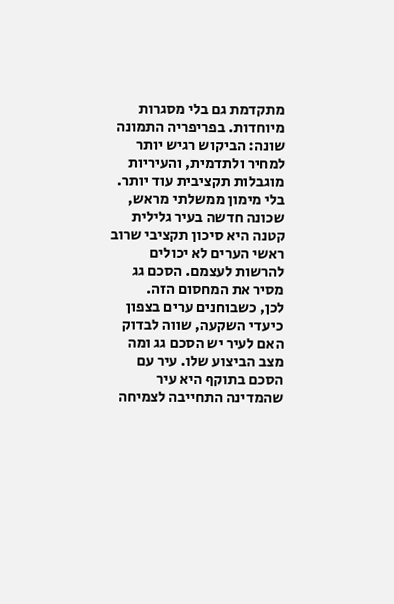מתקדמת גם בלי מסגרות מיוחדות. בפריפריה התמונה שונה: הביקוש רגיש יותר למחיר ולתדמית, והעיריות מוגבלות תקציבית עוד יותר. בלי מימון ממשלתי מראש, שכונה חדשה בעיר גלילית קטנה היא סיכון תקציבי שרוב ראשי הערים לא יכולים להרשות לעצמם. הסכם גג מסיר את המחסום הזה.
לכן, כשבוחנים ערים בצפון כיעדי השקעה, שווה לבדוק האם לעיר יש הסכם גג ומה מצב הביצוע שלו. עיר עם הסכם בתוקף היא עיר שהמדינה התחייבה לצמיחה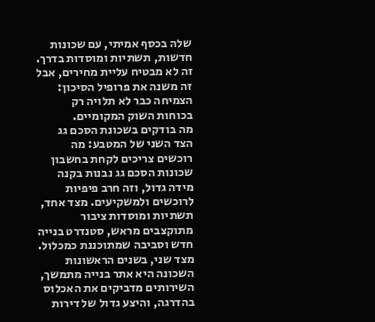שלה בכסף אמיתי, עם שכונות חדשות, תשתיות ומוסדות בדרך. זה לא מבטיח עליית מחירים, אבל זה משנה את פרופיל הסיכון: הצמיחה כבר לא תלויה רק בכוחות השוק המקומיים.
מה בודקים בשכונת הסכם גג
הצד השני של המטבע: מה רוכשים צריכים לקחת בחשבון
שכונות הסכם גג נבנות בקנה מידה גדול, וזה חרב פיפיות לרוכשים ולמשקיעים. מצד אחד, תשתיות ומוסדות ציבור מתוקצבים מראש, סטנדרט בנייה חדש וסביבה שמתוכננת כמכלול. מצד שני, בשנים הראשונות השכונה היא אתר בנייה מתמשך, השירותים מדביקים את האכלוס בהדרגה, והיצע גדול של דירות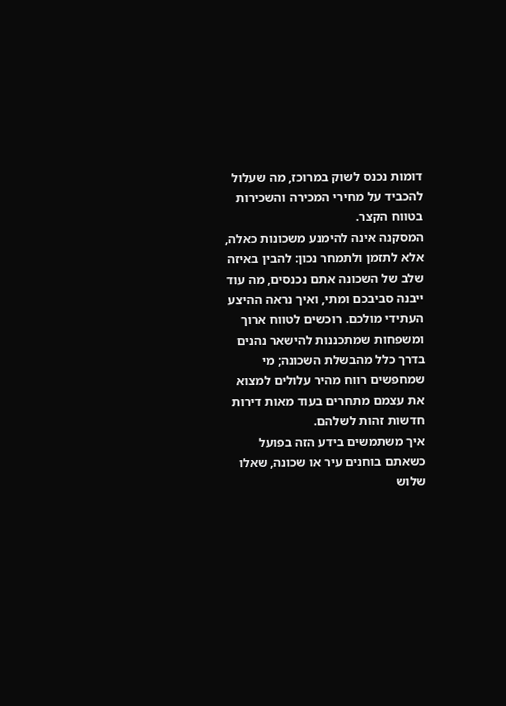דומות נכנס לשוק במרוכז, מה שעלול להכביד על מחירי המכירה והשכירות בטווח הקצר.
המסקנה אינה להימנע משכונות כאלה, אלא לתזמן ולתמחר נכון: להבין באיזה שלב של השכונה אתם נכנסים, מה עוד ייבנה סביבכם ומתי, ואיך נראה ההיצע העתידי מולכם. רוכשים לטווח ארוך ומשפחות שמתכננות להישאר נהנים בדרך כלל מהבשלת השכונה; מי שמחפשים רווח מהיר עלולים למצוא את עצמם מתחרים בעוד מאות דירות חדשות זהות לשלהם.
איך משתמשים בידע הזה בפועל
כשאתם בוחנים עיר או שכונה, שאלו שלוש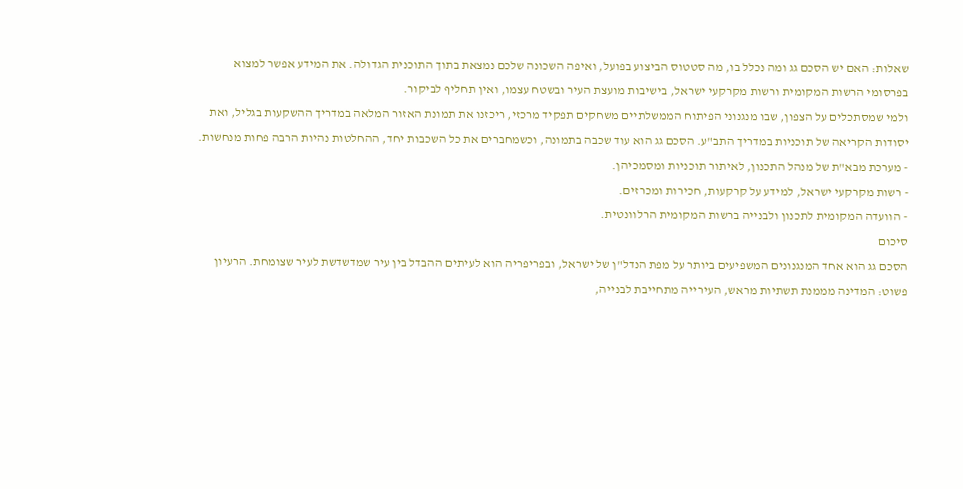שאלות: האם יש הסכם גג ומה נכלל בו, מה סטטוס הביצוע בפועל, ואיפה השכונה שלכם נמצאת בתוך התוכנית הגדולה. את המידע אפשר למצוא בפרסומי הרשות המקומית ורשות מקרקעי ישראל, בישיבות מועצת העיר ובשטח עצמו, ואין תחליף לביקור.
ולמי שמסתכלים על הצפון, שבו מנגנוני הפיתוח הממשלתיים משחקים תפקיד מרכזי, ריכזנו את תמונת האזור המלאה במדריך ההשקעות בגליל, ואת יסודות הקריאה של תוכניות במדריך התב"ע. הסכם גג הוא עוד שכבה בתמונה, וכשמחברים את כל השכבות יחד, ההחלטות נהיות הרבה פחות מנחשות.
- מערכת מבא"ת של מנהל התכנון, לאיתור תוכניות ומסמכיהן.
- רשות מקרקעי ישראל, למידע על קרקעות, חכירות ומכרזים.
- הוועדה המקומית לתכנון ולבנייה ברשות המקומית הרלוונטית.
סיכום
הסכם גג הוא אחד המנגנונים המשפיעים ביותר על מפת הנדל"ן של ישראל, ובפריפריה הוא לעיתים ההבדל בין עיר שמדשדשת לעיר שצומחת. הרעיון פשוט: המדינה מממנת תשתיות מראש, העירייה מתחייבת לבנייה,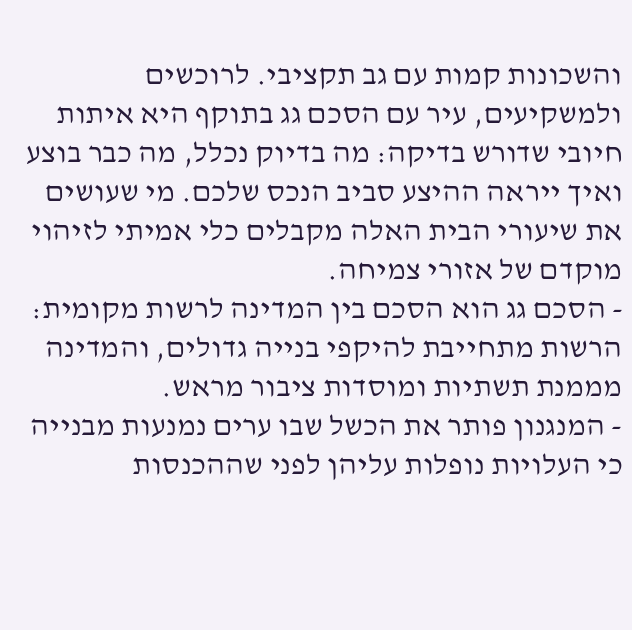והשכונות קמות עם גב תקציבי. לרוכשים ולמשקיעים, עיר עם הסכם גג בתוקף היא איתות חיובי שדורש בדיקה: מה בדיוק נכלל, מה כבר בוצע ואיך ייראה ההיצע סביב הנכס שלכם. מי שעושים את שיעורי הבית האלה מקבלים כלי אמיתי לזיהוי מוקדם של אזורי צמיחה.
- הסכם גג הוא הסכם בין המדינה לרשות מקומית: הרשות מתחייבת להיקפי בנייה גדולים, והמדינה מממנת תשתיות ומוסדות ציבור מראש.
- המנגנון פותר את הכשל שבו ערים נמנעות מבנייה כי העלויות נופלות עליהן לפני שההכנסות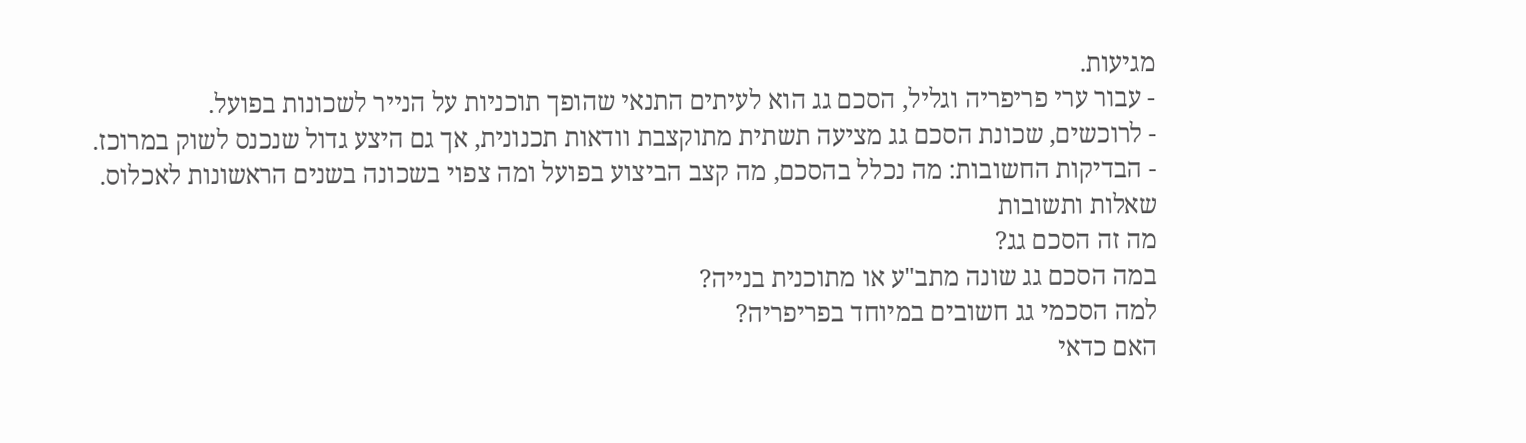מגיעות.
- עבור ערי פריפריה וגליל, הסכם גג הוא לעיתים התנאי שהופך תוכניות על הנייר לשכונות בפועל.
- לרוכשים, שכונת הסכם גג מציעה תשתית מתוקצבת וודאות תכנונית, אך גם היצע גדול שנכנס לשוק במרוכז.
- הבדיקות החשובות: מה נכלל בהסכם, מה קצב הביצוע בפועל ומה צפוי בשכונה בשנים הראשונות לאכלוס.
שאלות ותשובות
מה זה הסכם גג?
במה הסכם גג שונה מתב"ע או מתוכנית בנייה?
למה הסכמי גג חשובים במיוחד בפריפריה?
האם כדאי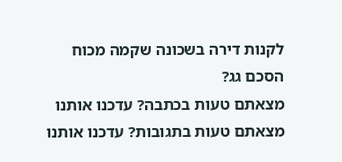לקנות דירה בשכונה שקמה מכוח הסכם גג?
מצאתם טעות בכתבה? עדכנו אותנו
מצאתם טעות בתגובות? עדכנו אותנו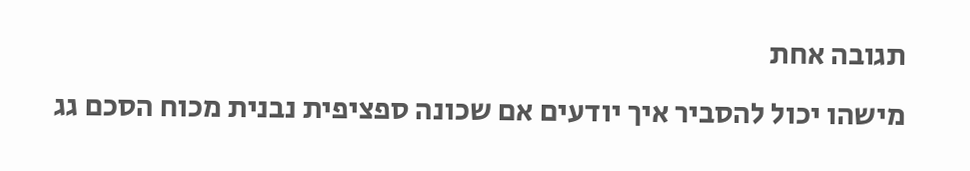תגובה אחת
מישהו יכול להסביר איך יודעים אם שכונה ספציפית נבנית מכוח הסכם גג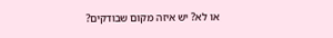או לא? יש איזה מקום שבודקים?